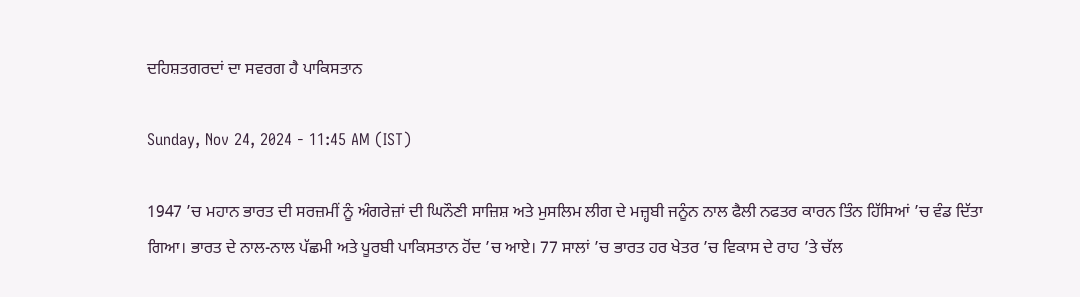ਦਹਿਸ਼ਤਗਰਦਾਂ ਦਾ ਸਵਰਗ ਹੈ ਪਾਕਿਸਤਾਨ

Sunday, Nov 24, 2024 - 11:45 AM (IST)

1947 ’ਚ ਮਹਾਨ ਭਾਰਤ ਦੀ ਸਰਜ਼ਮੀਂ ਨੂੰ ਅੰਗਰੇਜ਼ਾਂ ਦੀ ਘਿਨੌਣੀ ਸਾਜ਼ਿਸ਼ ਅਤੇ ਮੁਸਲਿਮ ਲੀਗ ਦੇ ਮਜ਼੍ਹਬੀ ਜਨੂੰਨ ਨਾਲ ਫੈਲੀ ਨਫਤਰ ਕਾਰਨ ਤਿੰਨ ਹਿੱਸਿਆਂ ’ਚ ਵੰਡ ਦਿੱਤਾ ਗਿਆ। ਭਾਰਤ ਦੇ ਨਾਲ-ਨਾਲ ਪੱਛਮੀ ਅਤੇ ਪੂਰਬੀ ਪਾਕਿਸਤਾਨ ਹੋਂਦ ’ਚ ਆਏ। 77 ਸਾਲਾਂ ’ਚ ਭਾਰਤ ਹਰ ਖੇਤਰ ’ਚ ਵਿਕਾਸ ਦੇ ਰਾਹ ’ਤੇ ਚੱਲ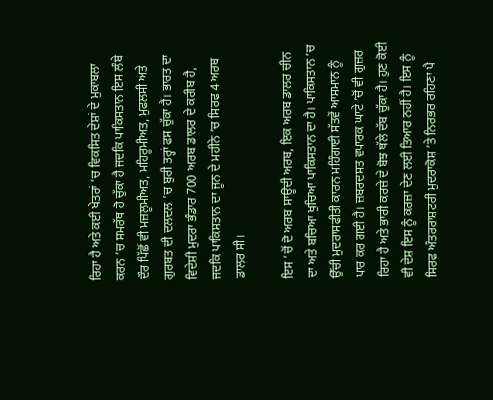ਰਿਹਾ ਹੈ ਅਤੇ ਕਈ ਖੇਤਰਾਂ ’ਚ ਵਿਕਸਿਤ ਦੇਸ਼ਾਂ ਦੇ ਮੁਕਾਬਲਾ ਕਰਨ ’ਚ ਸਮਰੱਥ ਹੋ ਚੁੱਕਾ ਹੈ ਜਦਕਿ ਪਾਕਿਸਤਾਨ ਇਸ ਲੰਬੇ ਦੌਰ ਪਿੱਛੋਂ ਵੀ ਮਜ਼ਲੂਮੀਅਤ, ਮਹਿਰੂਮੀਅਤ, ਮੁਫਲਸੀ ਅਤੇ ਗੁਰਬਤ ਦੀ ਦਲਦਲ ’ਚ ਬੁਰੀ ਤਰ੍ਹਾਂ ਫਸ ਚੁੱਕਾ ਹੈ। ਭਾਰਤ ਦਾ ਵਿਦੇਸ਼ੀ ਮੁਦਰਾ ਭੰਡਾਰ 700 ਅਰਬ ਡਾਲਰ ਦੇ ਕਰੀਬ ਹੈ, ਜਦਕਿ ਪਾਕਿਸਤਾਨ ਦਾ ਜੂਨ ਦੇ ਮਹੀਨੇ ’ਚ ਸਿਰਫ 4 ਅਰਬ ਡਾਲਰ ਸੀ।

ਇਸ ’ਚੋਂ ਦੋ ਅਰਬ ਸਾਊਦੀ ਅਰਬ, ਇਕ ਅਰਬ ਡਾਲਰ ਚੀਨ ਦਾ ਅਤੇ ਬਚਿਆ ਖੁਚਿਆ ਪਾਕਿਸਤਾਨ ਦਾ ਹੈ। ਪਾਕਿਸਤਾਨ ’ਚ ਉੱਚੀ ਮੁਦਰਾਸਫੀਤੀ ਕਾਰਨ ਮਹਿੰਗਾਈ ਸੱਤਵੇਂ ਆਸਮਾਨ ਨੂੰ ਪਾਰ ਕਰ ਗਈ ਹੈ। ਜ਼ਬਰਦਸਤ ਵਪਾਰਕ ਘਾਟੇ ’ਚੋਂ ਵੀ ਗੁਜ਼ਰ ਰਿਹਾ ਹੈ ਅਤੇ ਭਾਰੀ ਕਰਜ਼ੇ ਦੇ ਬੋਝ ਥੱਲੇ ਦੱਬ ਚੁੱਕਾ ਹੈ। ਹੁਣ ਕੋਈ ਵੀ ਦੇਸ਼ ਇਸ ਨੂੰ ਕਰਜ਼ਾ ਦੇਣ ਲਈ ਤਿਆਰ ਨਹੀਂ ਹੈ। ਇਸ ਨੂੰ ਸਿਰਫ ਅੰਤਰਰਾਸ਼ਟਰੀ ਮੁਦਰਾਕੋਸ਼ ’ਤੇ ਨਿਰਭਰ ਰਹਿਣਾ ਪੈ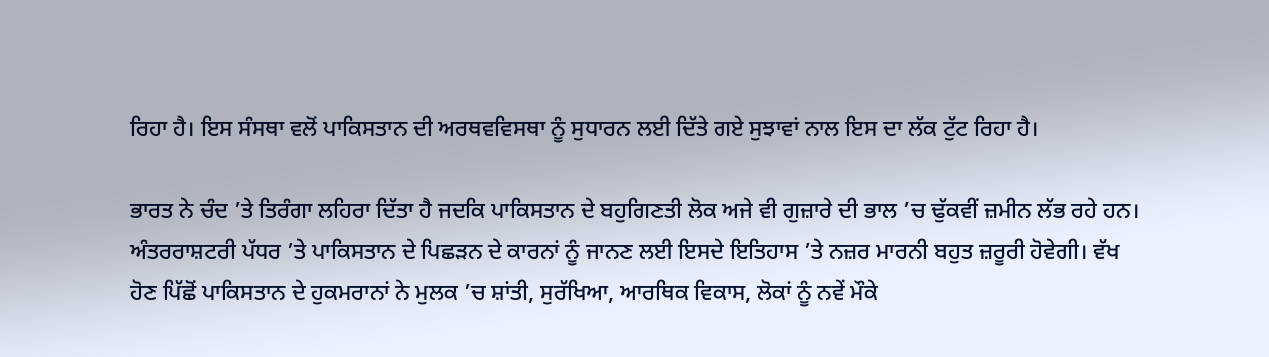ਰਿਹਾ ਹੈ। ਇਸ ਸੰਸਥਾ ਵਲੋਂ ਪਾਕਿਸਤਾਨ ਦੀ ਅਰਥਵਵਿਸਥਾ ਨੂੰ ਸੁਧਾਰਨ ਲਈ ਦਿੱਤੇ ਗਏ ਸੁਝਾਵਾਂ ਨਾਲ ਇਸ ਦਾ ਲੱਕ ਟੁੱਟ ਰਿਹਾ ਹੈ।

ਭਾਰਤ ਨੇ ਚੰਦ ’ਤੇ ਤਿਰੰਗਾ ਲਹਿਰਾ ਦਿੱਤਾ ਹੈ ਜਦਕਿ ਪਾਕਿਸਤਾਨ ਦੇ ਬਹੁਗਿਣਤੀ ਲੋਕ ਅਜੇ ਵੀ ਗੁਜ਼ਾਰੇ ਦੀ ਭਾਲ ’ਚ ਢੁੱਕਵੀਂ ਜ਼ਮੀਨ ਲੱਭ ਰਹੇ ਹਨ। ਅੰਤਰਰਾਸ਼ਟਰੀ ਪੱਧਰ ’ਤੇ ਪਾਕਿਸਤਾਨ ਦੇ ਪਿਛੜਨ ਦੇ ਕਾਰਨਾਂ ਨੂੰ ਜਾਨਣ ਲਈ ਇਸਦੇ ਇਤਿਹਾਸ ’ਤੇ ਨਜ਼ਰ ਮਾਰਨੀ ਬਹੁਤ ਜ਼ਰੂਰੀ ਹੋਵੇਗੀ। ਵੱਖ ਹੋਣ ਪਿੱਛੋਂ ਪਾਕਿਸਤਾਨ ਦੇ ਹੁਕਮਰਾਨਾਂ ਨੇ ਮੁਲਕ ’ਚ ਸ਼ਾਂਤੀ, ਸੁਰੱਖਿਆ, ਆਰਥਿਕ ਵਿਕਾਸ, ਲੋਕਾਂ ਨੂੰ ਨਵੇਂ ਮੌਕੇ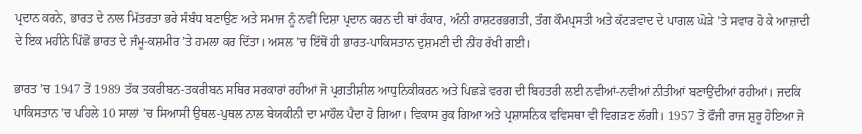ਪ੍ਰਦਾਨ ਕਰਨੇ, ਭਾਰਤ ਦੇ ਨਾਲ ਮਿੱਤਰਤਾ ਭਰੇ ਸੰਬੰਧ ਬਣਾਉਣ ਅਤੇ ਸਮਾਜ ਨੂੰ ਨਵੀਂ ਦਿਸ਼ਾ ਪ੍ਰਦਾਨ ਕਰਨ ਦੀ ਥਾਂ ਹੰਕਾਰ, ਅੰਨੀ ਰਾਸ਼ਟਰਭਗਤੀ, ਤੰਗ ਕੌਮਪ੍ਰਸਤੀ ਅਤੇ ਕੱਟੜਵਾਦ ਦੇ ਪਾਗਲ ਘੋੜੇ ’ਤੇ ਸਵਾਰ ਹੋ ਕੇ ਆਜ਼ਾਦੀ ਦੇ ਇਕ ਮਹੀਨੇ ਪਿੱਛੋਂ ਭਾਰਤ ਦੇ ਜੰਮੂ-ਕਸ਼ਮੀਰ ’ਤੇ ਹਮਲਾ ਕਰ ਦਿੱਤਾ। ਅਸਲ ’ਚ ਇੱਥੋਂ ਹੀ ਭਾਰਤ-ਪਾਕਿਸਤਾਨ ਦੁਸ਼ਮਣੀ ਦੀ ਨੀਂਹ ਰੱਖੀ ਗਈ।

ਭਾਰਤ ’ਚ 1947 ਤੋਂ 1989 ਤੱਕ ਤਕਰੀਬਨ-ਤਕਰੀਬਨ ਸਥਿਰ ਸਰਕਾਰਾਂ ਰਹੀਆਂ ਜੋ ਪ੍ਰਗਤੀਸ਼ੀਲ ਆਧੁਨਿਕੀਕਰਨ ਅਤੇ ਪਿਛੜੇ ਵਰਗ ਦੀ ਬਿਹਤਰੀ ਲਈ ਨਵੀਆਂ-ਨਵੀਆਂ ਨੀਤੀਆਂ ਬਣਾਉਂਦੀਆਂ ਰਹੀਆਂ। ਜਦਕਿ ਪਾਕਿਸਤਾਨ ’ਚ ਪਹਿਲੇ 10 ਸਾਲਾਂ ’ਚ ਸਿਆਸੀ ਉਥਲ-ਪੁਥਲ ਨਾਲ ਬੇਯਕੀਨੀ ਦਾ ਮਾਹੌਲ ਪੈਦਾ ਹੋ ਗਿਆ। ਵਿਕਾਸ ਰੁਕ ਗਿਆ ਅਤੇ ਪ੍ਰਸ਼ਾਸਨਿਕ ਵਵਿਸਥਾ ਵੀ ਵਿਗੜਣ ਲੱਗੀ। 1957 ਤੋਂ ਫੌਜੀ ਰਾਜ ਸ਼ੁਰੂ ਹੋਇਆ ਜੋ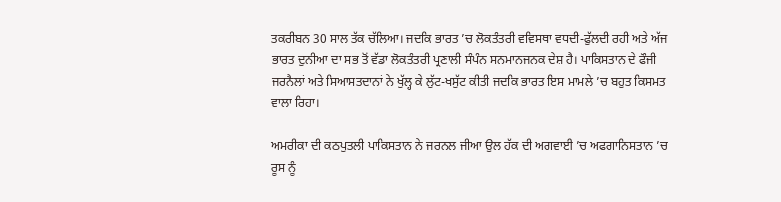ਤਕਰੀਬਨ 30 ਸਾਲ ਤੱਕ ਚੱਲਿਆ। ਜਦਕਿ ਭਾਰਤ ’ਚ ਲੋਕਤੰਤਰੀ ਵਵਿਸਥਾ ਵਧਦੀ-ਫੁੱਲਦੀ ਰਹੀ ਅਤੇ ਅੱਜ ਭਾਰਤ ਦੁਨੀਆ ਦਾ ਸਭ ਤੋਂ ਵੱਡਾ ਲੋਕਤੰਤਰੀ ਪ੍ਰਣਾਲੀ ਸੰਪੰਨ ਸਨਮਾਨਜਨਕ ਦੇਸ਼ ਹੈ। ਪਾਕਿਸਤਾਨ ਦੇ ਫੌਜੀ ਜਰਨੈਲਾਂ ਅਤੇ ਸਿਆਸਤਦਾਨਾਂ ਨੇ ਖੁੱਲ੍ਹ ਕੇ ਲੁੱਟ-ਖਸੁੱਟ ਕੀਤੀ ਜਦਕਿ ਭਾਰਤ ਇਸ ਮਾਮਲੇ ’ਚ ਬਹੁਤ ਕਿਸਮਤ ਵਾਲਾ ਰਿਹਾ।

ਅਮਰੀਕਾ ਦੀ ਕਠਪੁਤਲੀ ਪਾਕਿਸਤਾਨ ਨੇ ਜਰਨਲ ਜੀਆ ਉਲ ਹੱਕ ਦੀ ਅਗਵਾਈ ’ਚ ਅਫਗਾਨਿਸਤਾਨ ’ਚ ਰੂਸ ਨੂੰ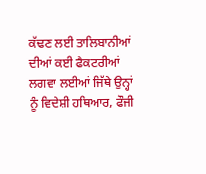ਕੱਢਣ ਲਈ ਤਾਲਿਬਾਨੀਆਂ ਦੀਆਂ ਕਈ ਫੈਕਟਰੀਆਂ ਲਗਵਾ ਲਈਆਂ ਜਿੱਥੇ ਉਨ੍ਹਾਂ ਨੂੰ ਵਿਦੇਸ਼ੀ ਹਥਿਆਰ, ਫੌਜੀ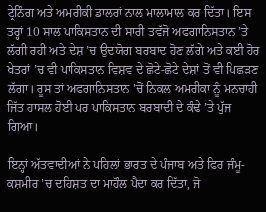ਟ੍ਰੇਨਿੰਗ ਅਤੇ ਅਮਰੀਕੀ ਡਾਲਰਾਂ ਨਾਲ ਮਾਲਾਮਾਲ ਕਰ ਦਿੱਤਾ। ਇਸ ਤਰ੍ਹਾਂ 10 ਸਾਲ ਪਾਕਿਸਤਾਨ ਦੀ ਸਾਰੀ ਤਵੱਜੋ ਅਫਗਾਨਿਸਤਾਨ ’ਤੇ ਲੱਗੀ ਰਹੀ ਅਤੇ ਦੇਸ਼ ’ਚ ਉਦਯੋਗ ਬਰਬਾਦ ਹੋਣ ਲੱਗੇ ਅਤੇ ਕਈ ਹੋਰ ਖੇਤਰਾਂ ’ਚ ਵੀ ਪਾਕਿਸਤਾਨ ਵਿਸ਼ਵ ਦੇ ਛੋਟੇ-ਛੋਟੇ ਦੇਸ਼ਾਂ ਤੋਂ ਵੀ ਪਿਛੜਣ ਲੱਗਾ। ਰੂਸ ਤਾਂ ਅਫਗਾਨਿਸਤਾਨ ’ਚੋਂ ਨਿਕਲ ਅਮਰੀਕਾ ਨੂੰ ਮਨਚਾਹੀ ਜਿੱਤ ਹਾਸਲ ਹੋਈ ਪਰ ਪਾਕਿਸਤਾਨ ਬਰਬਾਦੀ ਦੇ ਕੰਢੇ ’ਤੇ ਪੁੱਜ ਗਿਆ।

ਇਨ੍ਹਾਂ ਅੱਤਵਾਦੀਆਂ ਨੇ ਪਹਿਲਾਂ ਭਾਰਤ ਦੇ ਪੰਜਾਬ ਅਤੇ ਫਿਰ ਜੰਮੂ-ਕਸ਼ਮੀਰ ’ਚ ਦਹਿਸ਼ਤ ਦਾ ਮਾਹੌਲ ਪੈਦਾ ਕਰ ਦਿੱਤਾ, ਜੋ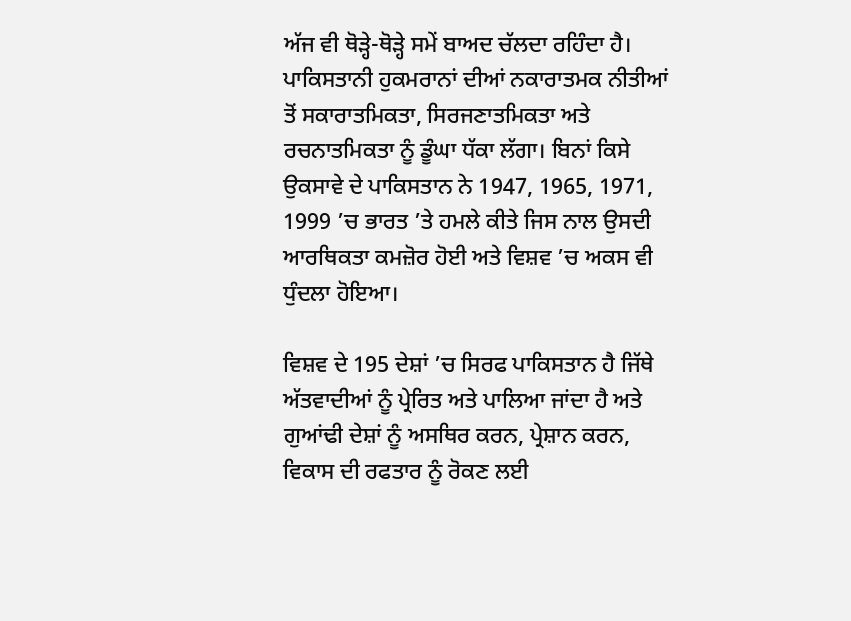ਅੱਜ ਵੀ ਥੋੜ੍ਹੇ-ਥੋੜ੍ਹੇ ਸਮੇਂ ਬਾਅਦ ਚੱਲਦਾ ਰਹਿੰਦਾ ਹੈ। ਪਾਕਿਸਤਾਨੀ ਹੁਕਮਰਾਨਾਂ ਦੀਆਂ ਨਕਾਰਾਤਮਕ ਨੀਤੀਆਂ ਤੋਂ ਸਕਾਰਾਤਮਿਕਤਾ, ਸਿਰਜਣਾਤਮਿਕਤਾ ਅਤੇ ਰਚਨਾਤਮਿਕਤਾ ਨੂੰ ਡੂੰਘਾ ਧੱਕਾ ਲੱਗਾ। ਬਿਨਾਂ ਕਿਸੇ ਉਕਸਾਵੇ ਦੇ ਪਾਕਿਸਤਾਨ ਨੇ 1947, 1965, 1971, 1999 ’ਚ ਭਾਰਤ ’ਤੇ ਹਮਲੇ ਕੀਤੇ ਜਿਸ ਨਾਲ ਉਸਦੀ ਆਰਥਿਕਤਾ ਕਮਜ਼ੋਰ ਹੋਈ ਅਤੇ ਵਿਸ਼ਵ ’ਚ ਅਕਸ ਵੀ ਧੁੰਦਲਾ ਹੋਇਆ।

ਵਿਸ਼ਵ ਦੇ 195 ਦੇਸ਼ਾਂ ’ਚ ਸਿਰਫ ਪਾਕਿਸਤਾਨ ਹੈ ਜਿੱਥੇ ਅੱਤਵਾਦੀਆਂ ਨੂੰ ਪ੍ਰੇਰਿਤ ਅਤੇ ਪਾਲਿਆ ਜਾਂਦਾ ਹੈ ਅਤੇ ਗੁਆਂਢੀ ਦੇਸ਼ਾਂ ਨੂੰ ਅਸਥਿਰ ਕਰਨ, ਪ੍ਰੇਸ਼ਾਨ ਕਰਨ, ਵਿਕਾਸ ਦੀ ਰਫਤਾਰ ਨੂੰ ਰੋਕਣ ਲਈ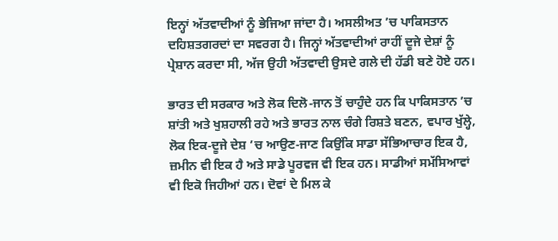ਇਨ੍ਹਾਂ ਅੱਤਵਾਦੀਆਂ ਨੂੰ ਭੇਜਿਆ ਜਾਂਦਾ ਹੈ। ਅਸਲੀਅਤ ’ਚ ਪਾਕਿਸਤਾਨ ਦਹਿਸ਼ਤਗਰਦਾਂ ਦਾ ਸਵਰਗ ਹੈ। ਜਿਨ੍ਹਾਂ ਅੱਤਵਾਦੀਆਂ ਰਾਹੀਂ ਦੂਜੇ ਦੇਸ਼ਾਂ ਨੂੰ ਪ੍ਰੇਸ਼ਾਨ ਕਰਦਾ ਸੀ, ਅੱਜ ਉਹੀ ਅੱਤਵਾਦੀ ਉਸਦੇ ਗਲੇ ਦੀ ਹੱਡੀ ਬਣੇ ਹੋਏ ਹਨ।

ਭਾਰਤ ਦੀ ਸਰਕਾਰ ਅਤੇ ਲੋਕ ਦਿਲੋ-ਜਾਨ ਤੋਂ ਚਾਹੁੰਦੇ ਹਨ ਕਿ ਪਾਕਿਸਤਾਨ ’ਚ ਸ਼ਾਂਤੀ ਅਤੇ ਖੁਸ਼ਹਾਲੀ ਰਹੇ ਅਤੇ ਭਾਰਤ ਨਾਲ ਚੰਗੇ ਰਿਸ਼ਤੇ ਬਣਨ, ਵਪਾਰ ਖੁੱਲ੍ਹੇ, ਲੋਕ ਇਕ-ਦੂਜੇ ਦੇਸ਼ ’ਚ ਆਉਣ-ਜਾਣ ਕਿਉਂਕਿ ਸਾਡਾ ਸੱਭਿਆਚਾਰ ਇਕ ਹੈ, ਜ਼ਮੀਨ ਵੀ ਇਕ ਹੈ ਅਤੇ ਸਾਡੇ ਪੂਰਵਜ ਵੀ ਇਕ ਹਨ। ਸਾਡੀਆਂ ਸਮੱਸਿਆਵਾਂ ਵੀ ਇਕੋ ਜਿਹੀਆਂ ਹਨ। ਦੋਵਾਂ ਦੇ ਮਿਲ ਕੇ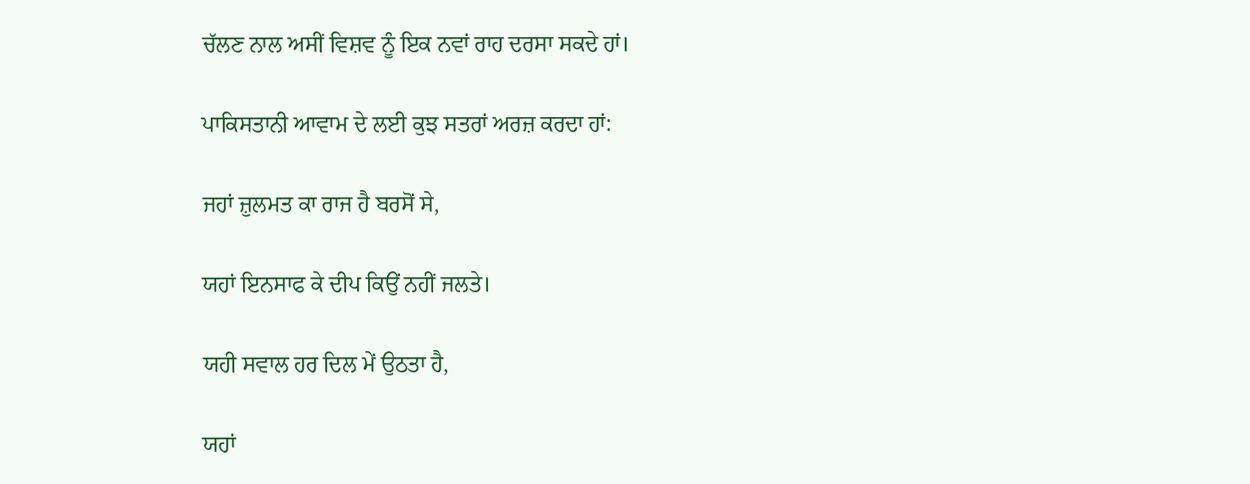ਚੱਲਣ ਨਾਲ ਅਸੀਂ ਵਿਸ਼ਵ ਨੂੰ ਇਕ ਨਵਾਂ ਰਾਹ ਦਰਸਾ ਸਕਦੇ ਹਾਂ।

ਪਾਕਿਸਤਾਨੀ ਆਵਾਮ ਦੇ ਲਈ ਕੁਝ ਸਤਰਾਂ ਅਰਜ਼ ਕਰਦਾ ਹਾਂ:

ਜਹਾਂ ਜ਼ੁਲਮਤ ਕਾ ਰਾਜ ਹੈ ਬਰਸੋਂ ਸੇ,

ਯਹਾਂ ਇਨਸਾਫ ਕੇ ਦੀਪ ਕਿਉਂ ਨਹੀਂ ਜਲਤੇ।

ਯਹੀ ਸਵਾਲ ਹਰ ਦਿਲ ਮੇਂ ਉਠਤਾ ਹੈ,

ਯਹਾਂ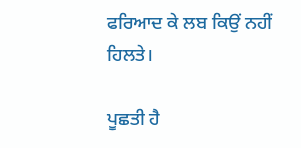ਫਰਿਆਦ ਕੇ ਲਬ ਕਿਉਂ ਨਹੀਂ ਹਿਲਤੇ।

ਪੂਛਤੀ ਹੈ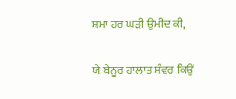ਸ਼ਮਾ ਹਰ ਘੜੀ ਉਮੀਦ ਕੀ,

ਯੇ ਬੇਨੂਰ ਹਾਲਾਤ ਸੰਵਰ ਕਿਉਂ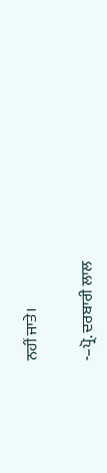ਨਹੀਂ ਜਾਤੇ।

-–ਪ੍ਰੋ. ਦਰਬਾਰੀ ਲਾਲ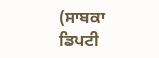(ਸਾਬਕਾ ਡਿਪਟੀ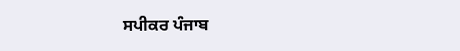ਸਪੀਕਰ ਪੰਜਾਬ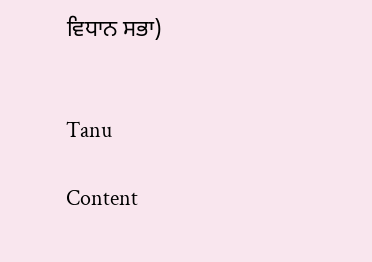ਵਿਧਾਨ ਸਭਾ)


Tanu

Content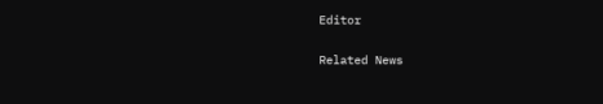Editor

Related News